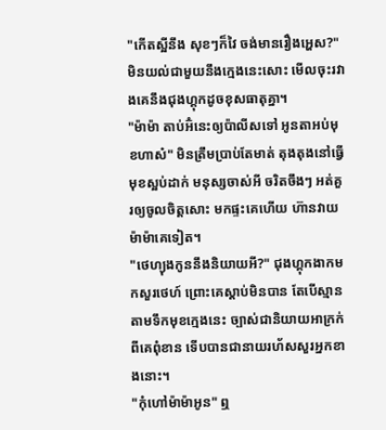"កើតស្អីនឹង សុខៗក៏វៃ ចង់មានរឿងអ្ហេស?" មិនយល់ជាមួយនឹងក្មេងនេះសោះ មើលចុះរវាងគេនឹងជុងហ្គុកដូចខុសធាតុគ្នា។
"ម៉ាម៉ា តាប់អ៊ំនេះឲ្យប៉ាលីសទៅ អូនតាអប់មុខហាស៎" មិនត្រឹមប្រាប់តែមាត់ តុងតុងនៅធ្វើមុខស្អប់ដាក់ មនុស្សចាស់អី ចរិតចឹងៗ អត់គួរឲ្យចូលចិត្តសោះ មកផ្ទះគេហើយ ហ៊ានវាយម៉ាម៉ាគេទៀត។
"ថេហ្យុងកូននឹងនិយាយអី?" ជុងហ្គុកងាកមកសួរថេហ៍ ព្រោះគេស្ដាប់មិនបាន តែបើស្មានតាមទឹកមុខក្មេងនេះ ច្បាស់ជានិយាយអាក្រក់ពីគេពុំខាន ទើបបានជានាយរហ័សសួរអ្នកខាងនោះ។
"កុំហៅម៉ាម៉ាអូន" ឮ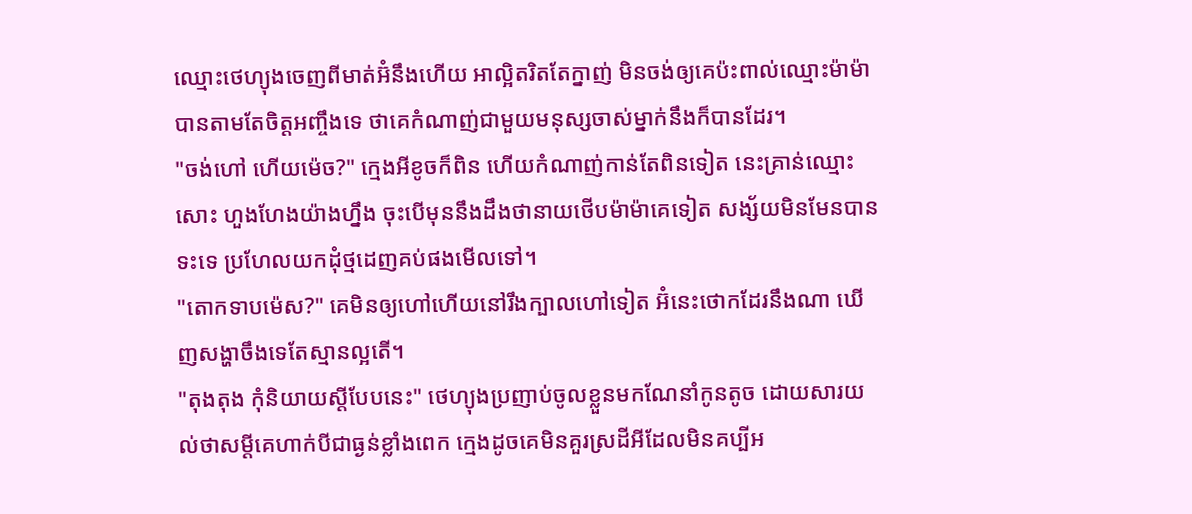ឈ្មោះថេហ្យុងចេញពីមាត់អ៊ំនឹងហើយ អាល្អិតរិតតែក្នាញ់ មិនចង់ឲ្យគេប៉ះពាល់ឈ្មោះម៉ាម៉ាបានតាមតែចិត្តអញ្ចឹងទេ ថាគេកំណាញ់ជាមួយមនុស្សចាស់ម្នាក់នឹងក៏បានដែរ។
"ចង់ហៅ ហើយម៉េច?" ក្មេងអីខូចក៏ពិន ហើយកំណាញ់កាន់តែពិនទៀត នេះគ្រាន់ឈ្មោះសោះ ហួងហែងយ៉ាងហ្នឹង ចុះបើមុននឹងដឹងថានាយថើបម៉ាម៉ាគេទៀត សង្ស័យមិនមែនបានទះទេ ប្រហែលយកដុំថ្មដេញគប់ផងមើលទៅ។
"តោកទាបម៉េស?" គេមិនឲ្យហៅហើយនៅរឹងក្បាលហៅទៀត អ៊ំនេះថោកដែរនឹងណា ឃើញសង្ហាចឹងទេតែស្មានល្អតើ។
"តុងតុង កុំនិយាយស្ដីបែបនេះ" ថេហ្យុងប្រញាប់ចូលខ្លួនមកណែនាំកូនតូច ដោយសារយល់ថាសម្ដីគេហាក់បីជាធ្ងន់ខ្លាំងពេក ក្មេងដូចគេមិនគួរស្រដីអីដែលមិនគប្បីអ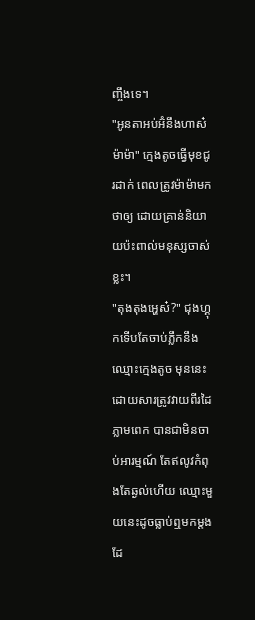ញ្ចឹងទេ។
"អូនតាអប់អ៊ំនឹងហាស៎ម៉ាម៉ា" ក្មេងតូចធ្វើមុខជូរដាក់ ពេលត្រូវម៉ាម៉ាមកថាឲ្យ ដោយគ្រាន់និយាយប៉ះពាល់មនុស្សចាស់ខ្លះ។
"តុងតុងអ្ហេស៎?" ជុងហ្គុកទើបតែចាប់ភ្លឹកនឹងឈ្មោះក្មេងតូច មុននេះដោយសារត្រូវវាយពីរដៃភ្លាមពេក បានជាមិនចាប់អារម្មណ៍ តែឥលូវកំពុងតែឆ្ងល់ហើយ ឈ្មោះមួយនេះដូចធ្លាប់ឮមកម្ដងដែ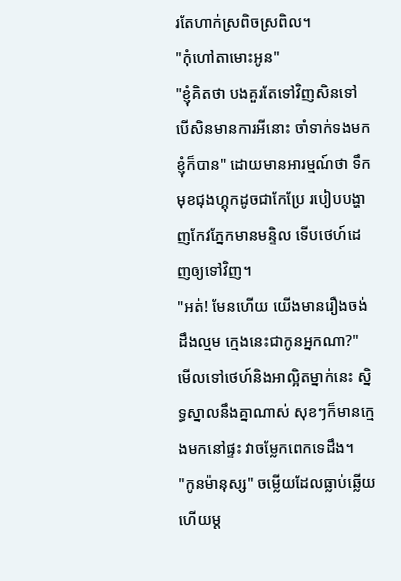រតែហាក់ស្រពិចស្រពិល។
"កុំហៅតាមោះអូន"
"ខ្ញុំគិតថា បងគួរតែទៅវិញសិនទៅ បើសិនមានការអីនោះ ចាំទាក់ទងមកខ្ញុំក៏បាន" ដោយមានអារម្មណ៍ថា ទឹកមុខជុងហ្គុកដូចជាកែប្រែ របៀបបង្ហាញកែវភ្នែកមានមន្ទិល ទើបថេហ៍ដេញឲ្យទៅវិញ។
"អត់! មែនហើយ យើងមានរឿងចង់ដឹងល្មម ក្មេងនេះជាកូនអ្នកណា?" មើលទៅថេហ៍និងអាល្អិតម្នាក់នេះ ស្និទ្ធស្នាលនឹងគ្នាណាស់ សុខៗក៏មានក្មេងមកនៅផ្ទះ វាចម្លែកពេកទេដឹង។
"កូនម៉ានុស្ស" ចម្លើយដែលធ្លាប់ឆ្លើយហើយម្ដ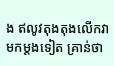ង ឥលូវតុងតុងលើកវាមកម្ដងទៀត គ្រាន់ថា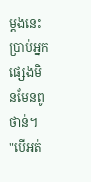ម្ដងនេះ ប្រាប់អ្នកផ្សេងមិនមែនពូថាន់។
"បើអត់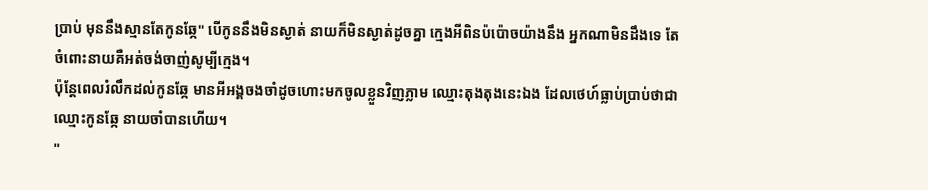ប្រាប់ មុននឹងស្មានតែកូនឆ្កែ" បើកូននឹងមិនស្ងាត់ នាយក៏មិនស្ងាត់ដូចគ្នា ក្មេងអីពិនប៉ប៉ោចយ៉ាងនឹង អ្នកណាមិនដឹងទេ តែចំពោះនាយគឺអត់ចង់ចាញ់សូម្បីក្មេង។
ប៉ុន្តែពេលរំលឹកដល់កូនឆ្កែ មានអីអង្គចងចាំដូចហោះមកចូលខ្លួនវិញភ្លាម ឈ្មោះតុងតុងនេះឯង ដែលថេហ៍ធ្លាប់ប្រាប់ថាជាឈ្មោះកូនឆ្កែ នាយចាំបានហើយ។
"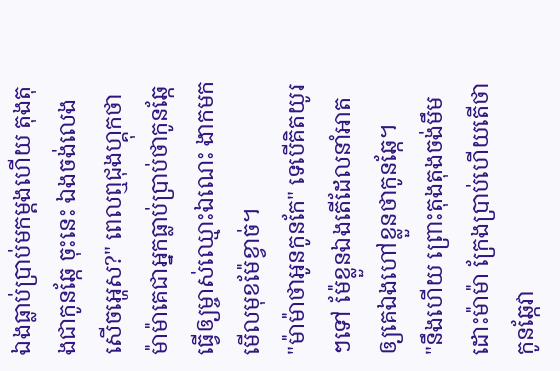ឯងធ្លាប់ប្រាប់មកម្ដងហើយ តុងតុងជាកូនឆ្កែ ចុះនេះ ឯងចង់លេងសើចអ្ហេស?" ពេលឮជុងហ្គុកថាម៉ាម៉ាគេជាអ្នកធ្លាប់ប្រាប់ថាកូនឆ្កែ ធ្វើឲ្យម្ចាស់ឈ្មោះឯណេះ ងាកមកមើលមុខម៉ែខ្វាច់។
"ម៉ាម៉ាថាអូនកូនកែ" ទេបើគិតយូរៗទៅ ម៉ែខ្លួនឯងតើដែលនាំអាតឲ្យគេឯងហៅខ្លួនថាកូនឆ្កែ។
"នឹងហើយ ព្រោះតុងតុងចង់មឹមដោះម៉ាម៉ា ក្រែងប្រាប់ហើយតើថាកូនឆ្កែវា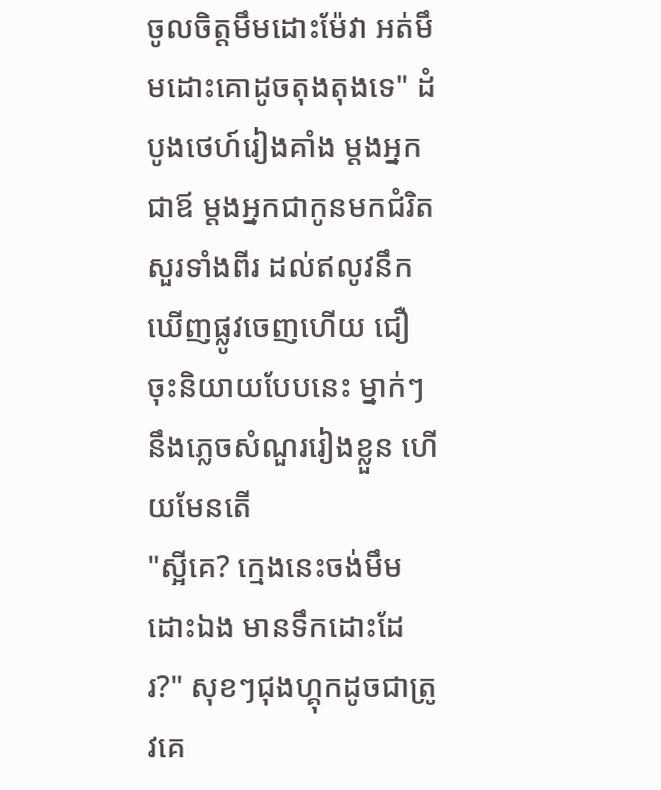ចូលចិត្តមឹមដោះម៉ែវា អត់មឹមដោះគោដូចតុងតុងទេ" ដំបូងថេហ៍រៀងគាំង ម្ដងអ្នកជាឪ ម្ដងអ្នកជាកូនមកជំរិតសួរទាំងពីរ ដល់ឥលូវនឹកឃើញផ្លូវចេញហើយ ជឿចុះនិយាយបែបនេះ ម្នាក់ៗនឹងភ្លេចសំណួររៀងខ្លួន ហើយមែនតើ
"ស្អីគេ? ក្មេងនេះចង់មឹមដោះឯង មានទឹកដោះដែរ?" សុខៗជុងហ្គុកដូចជាត្រូវគេ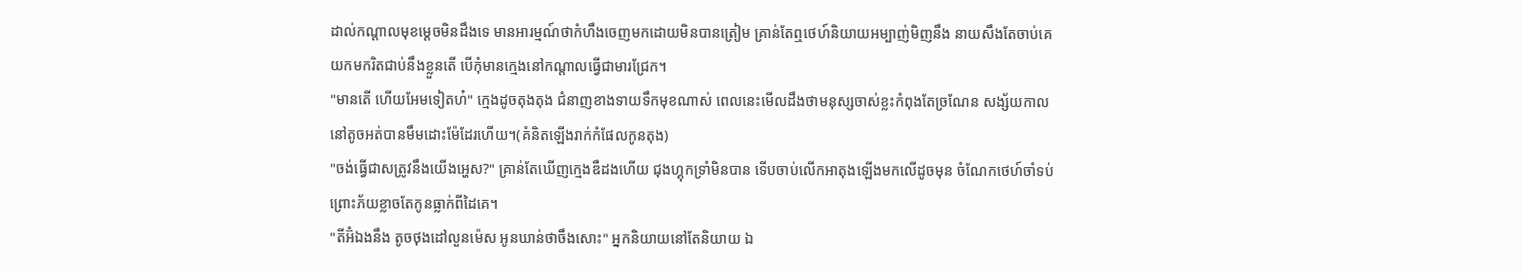ដាល់កណ្ដាលមុខម្ដេចមិនដឹងទេ មានអារម្មណ៍ថាកំហឹងចេញមកដោយមិនបានត្រៀម គ្រាន់តែឮថេហ៍និយាយអម្បាញ់មិញនឹង នាយសឹងតែចាប់គេយកមករិតជាប់នឹងខ្លួនតើ បើកុំមានក្មេងនៅកណ្ដាលធ្វើជាមារជ្រែក។
"មានតើ ហើយអែមទៀតហ៎" ក្មេងដូចតុងតុង ជំនាញខាងទាយទឹកមុខណាស់ ពេលនេះមើលដឹងថាមនុស្សចាស់ខ្លះកំពុងតែច្រណែន សង្ស័យកាលនៅតូចអត់បានមឹមដោះម៉ែដែរហើយ។(គំនិតឡើងរាក់កំផែលកូនតុង)
"ចង់ធ្វើជាសត្រូវនឹងយើងអ្ហេស?" គ្រាន់តែឃើញក្មេងឌឺដងហើយ ជុងហ្គុកទ្រាំមិនបាន ទើបចាប់លើកអាតុងឡើងមកលើដូចមុន ចំណែកថេហ៍ចាំទប់ ព្រោះភ័យខ្លាចតែកូនធ្លាក់ពីដៃគេ។
"តីអ៊ំឯងនឹង តូចថុងដៅលួនម៉េស អូនឃាន់ថាចឹងសោះ" អ្នកនិយាយនៅតែនិយាយ ឯ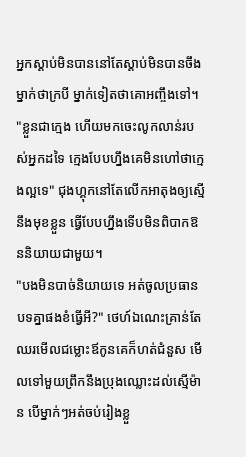អ្នកស្ដាប់មិនបាននៅតែស្ដាប់មិនបានចឹង ម្នាក់ថាក្របី ម្នាក់ទៀតថាគោអញ្ចឹងទៅ។
"ខ្លួនជាក្មេង ហើយមកចេះលូកលាន់របស់អ្នកដទៃ ក្មេងបែបហ្នឹងគេមិនហៅថាក្មេងល្អទេ" ជុងហ្គុកនៅតែលើកអាតុងឲ្យស្មើនឹងមុខខ្លួន ធ្វើបែបហ្នឹងទើបមិនពិបាកឱននិយាយជាមួយ។
"បងមិនបាច់និយាយទេ អត់ចូលប្រធានបទគ្នាផងខំធ្វើអី?" ថេហ៍ឯណេះគ្រាន់តែឈរមើលជម្លោះឪកូនគេក៏ហត់ជំនួស មើលទៅមួយព្រឹកនឹងប្រុងឈ្លោះដល់ស្មើម៉ាន បើម្នាក់ៗអត់ចប់រៀងខ្លួ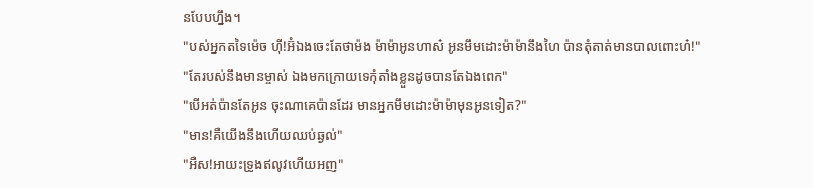នបែបហ្នឹង។
"បស់អ្នកតទៃម៉េច ហ៊ី!អ៊ំឯងចេះតែថាម៉ង ម៉ាម៉ាអូនហាស៎ អូនមឹមដោះម៉ាម៉ានឹងហៃ ប៉ានតុំតាត់មានបាលពោះហ៎!"
"តែរបស់នឹងមានម្ចាស់ ឯងមកក្រោយទេកុំតាំងខ្លួនដូចបានតែឯងពេក"
"បើអត់ប៉ានតែអូន ចុះណាគេប៉ានដែរ មានអ្នកមឹមដោះម៉ាម៉ាមុនអូនទៀត?"
"មាន!គឺយើងនឹងហើយឈប់ឆ្ងល់"
"អឺស!អាយះទ្រូងឥលូវហើយអញ"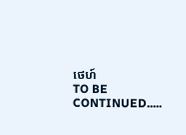ថេហ៍
TO BE CONTINUED.....